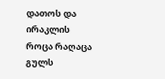დათოს და ირაკლის
როცა რაღაცა გულს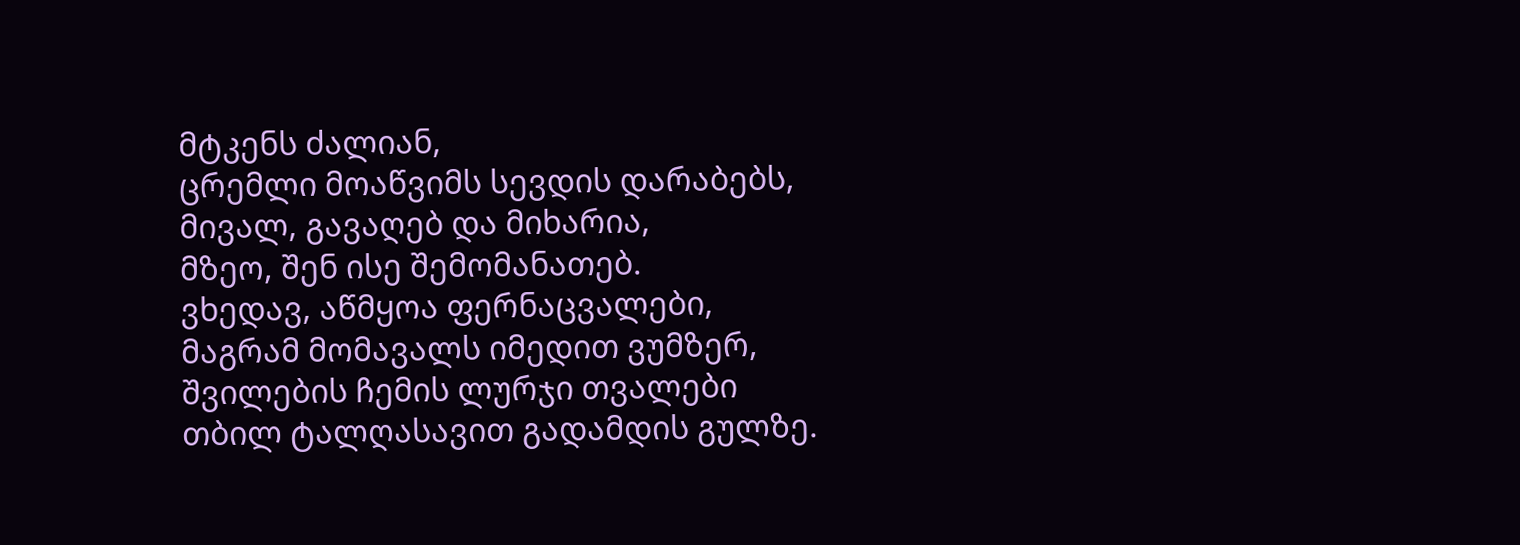მტკენს ძალიან,
ცრემლი მოაწვიმს სევდის დარაბებს,
მივალ, გავაღებ და მიხარია,
მზეო, შენ ისე შემომანათებ.
ვხედავ, აწმყოა ფერნაცვალები,
მაგრამ მომავალს იმედით ვუმზერ,
შვილების ჩემის ლურჯი თვალები
თბილ ტალღასავით გადამდის გულზე.